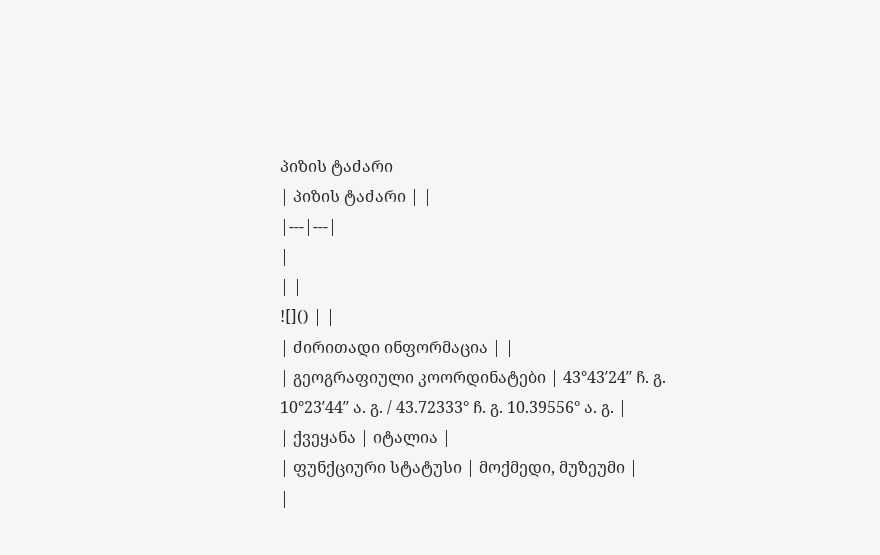პიზის ტაძარი
| პიზის ტაძარი | |
|---|---|
|
| |
![]() | |
| ძირითადი ინფორმაცია | |
| გეოგრაფიული კოორდინატები | 43°43′24″ ჩ. გ. 10°23′44″ ა. გ. / 43.72333° ჩ. გ. 10.39556° ა. გ. |
| ქვეყანა | იტალია |
| ფუნქციური სტატუსი | მოქმედი, მუზეუმი |
|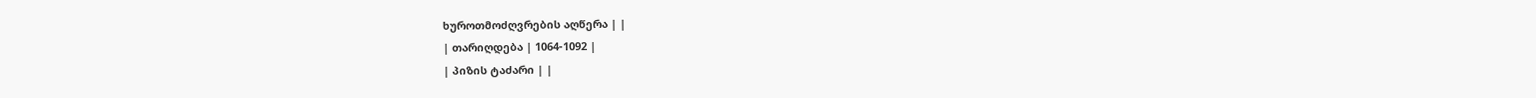ხუროთმოძღვრების აღწერა | |
| თარიღდება | 1064-1092 |
| პიზის ტაძარი | |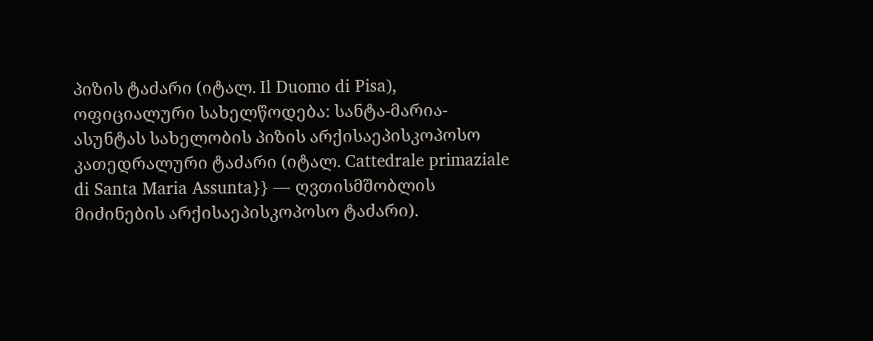პიზის ტაძარი (იტალ. Il Duomo di Pisa), ოფიციალური სახელწოდება: სანტა-მარია-ასუნტას სახელობის პიზის არქისაეპისკოპოსო კათედრალური ტაძარი (იტალ. Cattedrale primaziale di Santa Maria Assunta}} — ღვთისმშობლის მიძინების არქისაეპისკოპოსო ტაძარი).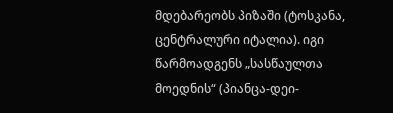მდებარეობს პიზაში (ტოსკანა, ცენტრალური იტალია). იგი წარმოადგენს „სასწაულთა მოედნის“ (პიანცა-დეი-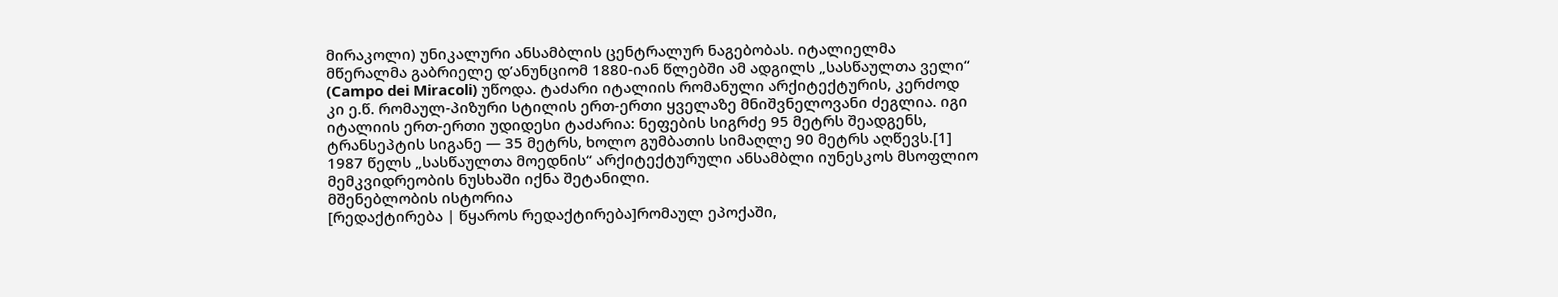მირაკოლი) უნიკალური ანსამბლის ცენტრალურ ნაგებობას. იტალიელმა მწერალმა გაბრიელე დ’ანუნციომ 1880-იან წლებში ამ ადგილს „სასწაულთა ველი“ (Campo dei Miracoli) უწოდა. ტაძარი იტალიის რომანული არქიტექტურის, კერძოდ კი ე.წ. რომაულ-პიზური სტილის ერთ-ერთი ყველაზე მნიშვნელოვანი ძეგლია. იგი იტალიის ერთ-ერთი უდიდესი ტაძარია: ნეფების სიგრძე 95 მეტრს შეადგენს, ტრანსეპტის სიგანე — 35 მეტრს, ხოლო გუმბათის სიმაღლე 90 მეტრს აღწევს.[1] 1987 წელს „სასწაულთა მოედნის“ არქიტექტურული ანსამბლი იუნესკოს მსოფლიო მემკვიდრეობის ნუსხაში იქნა შეტანილი.
მშენებლობის ისტორია
[რედაქტირება | წყაროს რედაქტირება]რომაულ ეპოქაში,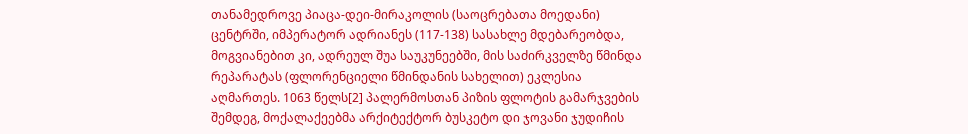თანამედროვე პიაცა-დეი-მირაკოლის (საოცრებათა მოედანი) ცენტრში, იმპერატორ ადრიანეს (117-138) სასახლე მდებარეობდა, მოგვიანებით კი, ადრეულ შუა საუკუნეებში, მის საძირკველზე წმინდა რეპარატას (ფლორენციელი წმინდანის სახელით) ეკლესია აღმართეს. 1063 წელს[2] პალერმოსთან პიზის ფლოტის გამარჯვების შემდეგ, მოქალაქეებმა არქიტექტორ ბუსკეტო დი ჯოვანი ჯუდიჩის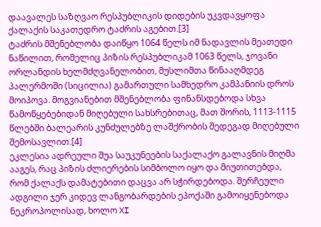დაავალეს საზღვაო რესპუბლიკის დიდების უკვდავყოფა ქალაქის საკათედრო ტაძრის აგებით.[3]
ტაძრის მშენებლობა დაიწყო 1064 წელს იმ ნადავლის მეათედი ნაწილით, რომელიც პიზის რესპუბლიკამ 1063 წელს, ჯოვანი ორლანდის ხელმძღვანელობით, მუსლიმთა წინააღმდეგ პალერმოში (სიცილია) გამართული სამხედრო კამპანიის დროს მოიპოვა. მოგვიანებით მშენებლობა ფინანსდებოდა სხვა წამოწყებებიდან მიღებული სახსრებითაც, მათ შორის, 1113-1115 წლებში ბალეარის კუნძულებზე ლაშქრობის შედეგად მიღებული შემოსავლით.[4]
ეკლესია ადრეული შუა საუკუნეების საქალაქო გალავნის მიღმა ააგეს, რაც პიზის ძლიერების სიმბოლო იყო და მიუთითებდა, რომ ქალაქს დამატებითი დაცვა არ სჭირდებოდა. შერჩეული ადგილი ჯერ კიდევ ლანგობარდების ეპოქაში გამოიყენებოდა ნეკროპოლისად, ხოლო XI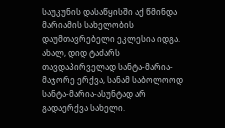საუკუნის დასაწყისში აქ წმინდა მარიამის სახელობის დაუმთავრებელი ეკლესია იდგა. ახალ, დიდ ტაძარს თავდაპირველად სანტა-მარია-მაჯორე ერქვა, სანამ საბოლოოდ სანტა-მარია-ასუნტად არ გადაერქვა სახელი.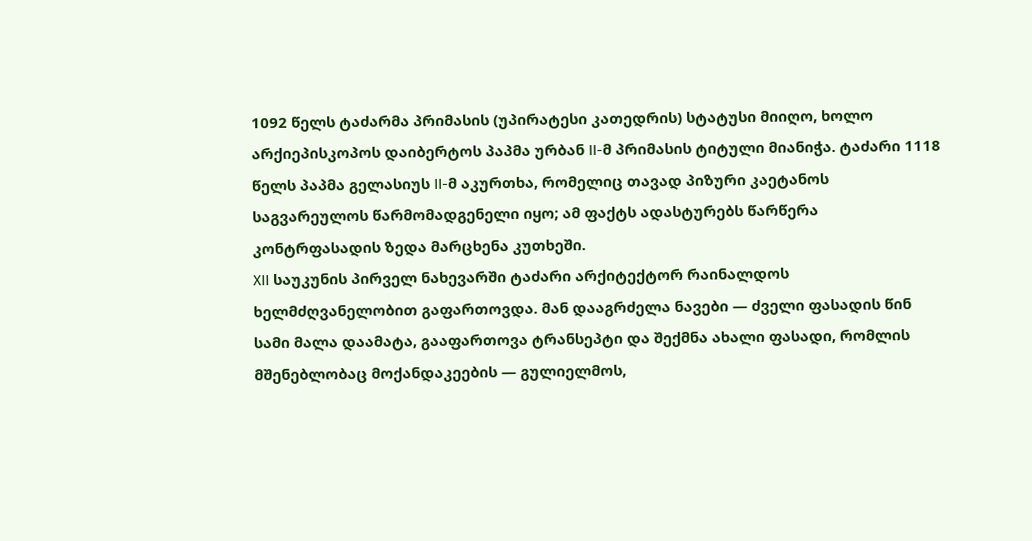1092 წელს ტაძარმა პრიმასის (უპირატესი კათედრის) სტატუსი მიიღო, ხოლო არქიეპისკოპოს დაიბერტოს პაპმა ურბან II-მ პრიმასის ტიტული მიანიჭა. ტაძარი 1118 წელს პაპმა გელასიუს II-მ აკურთხა, რომელიც თავად პიზური კაეტანოს საგვარეულოს წარმომადგენელი იყო; ამ ფაქტს ადასტურებს წარწერა კონტრფასადის ზედა მარცხენა კუთხეში.
XII საუკუნის პირველ ნახევარში ტაძარი არქიტექტორ რაინალდოს ხელმძღვანელობით გაფართოვდა. მან დააგრძელა ნავები — ძველი ფასადის წინ სამი მალა დაამატა, გააფართოვა ტრანსეპტი და შექმნა ახალი ფასადი, რომლის მშენებლობაც მოქანდაკეების — გულიელმოს,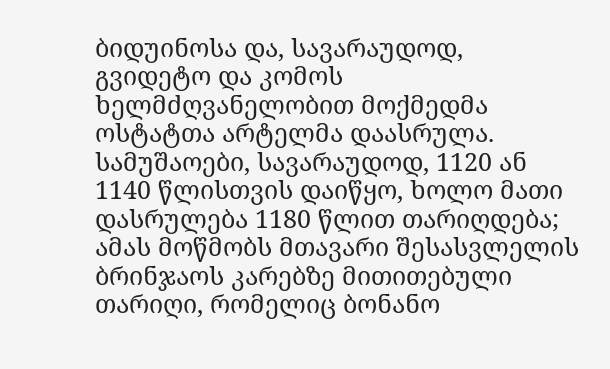ბიდუინოსა და, სავარაუდოდ, გვიდეტო და კომოს ხელმძღვანელობით მოქმედმა ოსტატთა არტელმა დაასრულა. სამუშაოები, სავარაუდოდ, 1120 ან 1140 წლისთვის დაიწყო, ხოლო მათი დასრულება 1180 წლით თარიღდება; ამას მოწმობს მთავარი შესასვლელის ბრინჯაოს კარებზე მითითებული თარიღი, რომელიც ბონანო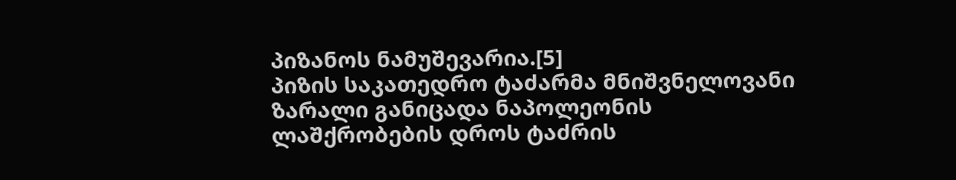პიზანოს ნამუშევარია.[5]
პიზის საკათედრო ტაძარმა მნიშვნელოვანი ზარალი განიცადა ნაპოლეონის ლაშქრობების დროს ტაძრის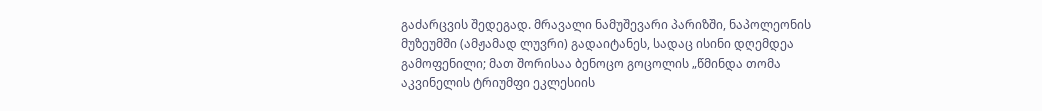გაძარცვის შედეგად. მრავალი ნამუშევარი პარიზში, ნაპოლეონის მუზეუმში (ამჟამად ლუვრი) გადაიტანეს, სადაც ისინი დღემდეა გამოფენილი; მათ შორისაა ბენოცო გოცოლის „წმინდა თომა აკვინელის ტრიუმფი ეკლესიის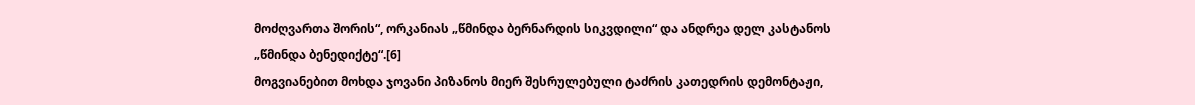მოძღვართა შორის“, ორკანიას „წმინდა ბერნარდის სიკვდილი“ და ანდრეა დელ კასტანოს „წმინდა ბენედიქტე“.[6]
მოგვიანებით მოხდა ჯოვანი პიზანოს მიერ შესრულებული ტაძრის კათედრის დემონტაჟი,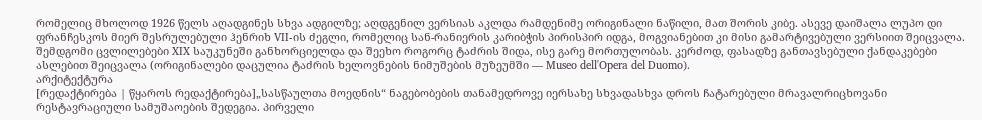რომელიც მხოლოდ 1926 წელს აღადგინეს სხვა ადგილზე; აღდგენილ ვერსიას აკლდა რამდენიმე ორიგინალი ნაწილი, მათ შორის კიბე. ასევე დაიშალა ლუპო დი ფრანჩესკოს მიერ შესრულებული ჰენრიხ VII-ის ძეგლი, რომელიც სან-რანიერის კარიბჭის პირისპირ იდგა, მოგვიანებით კი მისი გამარტივებული ვერსიით შეიცვალა.
შემდგომი ცვლილებები XIX საუკუნეში განხორციელდა და შეეხო როგორც ტაძრის შიდა, ისე გარე მორთულობას. კერძოდ, ფასადზე განთავსებული ქანდაკებები ასლებით შეიცვალა (ორიგინალები დაცულია ტაძრის ხელოვნების ნიმუშების მუზეუმში — Museo dell'Opera del Duomo).
არქიტექტურა
[რედაქტირება | წყაროს რედაქტირება]„სასწაულთა მოედნის“ ნაგებობების თანამედროვე იერსახე სხვადასხვა დროს ჩატარებული მრავალრიცხოვანი რესტავრაციული სამუშაოების შედეგია. პირველი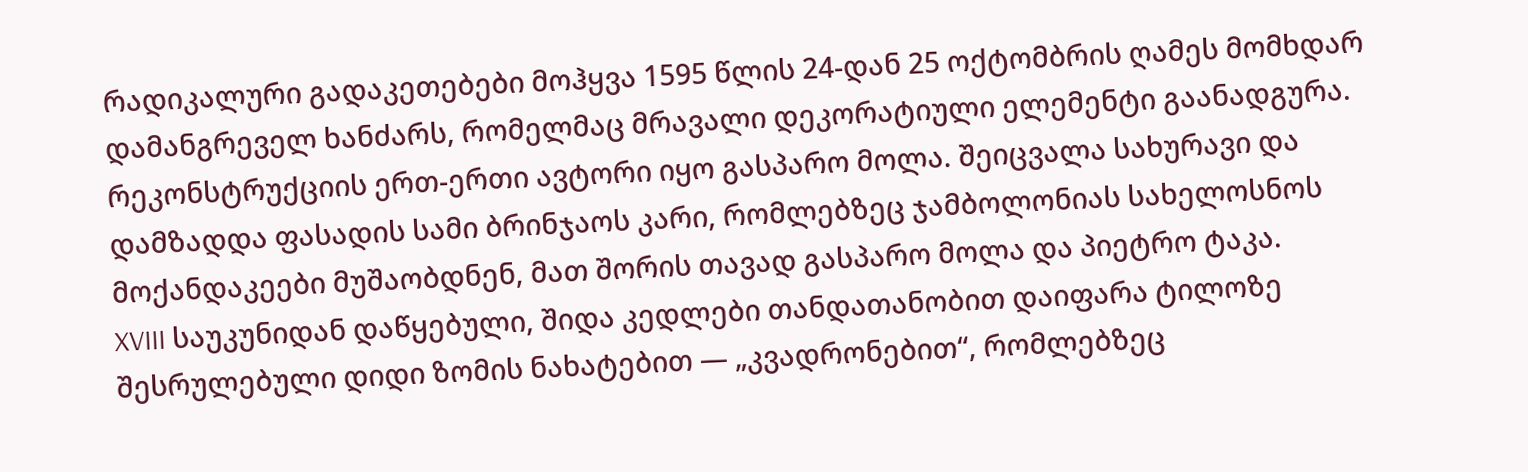რადიკალური გადაკეთებები მოჰყვა 1595 წლის 24-დან 25 ოქტომბრის ღამეს მომხდარ დამანგრეველ ხანძარს, რომელმაც მრავალი დეკორატიული ელემენტი გაანადგურა. რეკონსტრუქციის ერთ-ერთი ავტორი იყო გასპარო მოლა. შეიცვალა სახურავი და დამზადდა ფასადის სამი ბრინჯაოს კარი, რომლებზეც ჯამბოლონიას სახელოსნოს მოქანდაკეები მუშაობდნენ, მათ შორის თავად გასპარო მოლა და პიეტრო ტაკა.
XVIII საუკუნიდან დაწყებული, შიდა კედლები თანდათანობით დაიფარა ტილოზე შესრულებული დიდი ზომის ნახატებით — „კვადრონებით“, რომლებზეც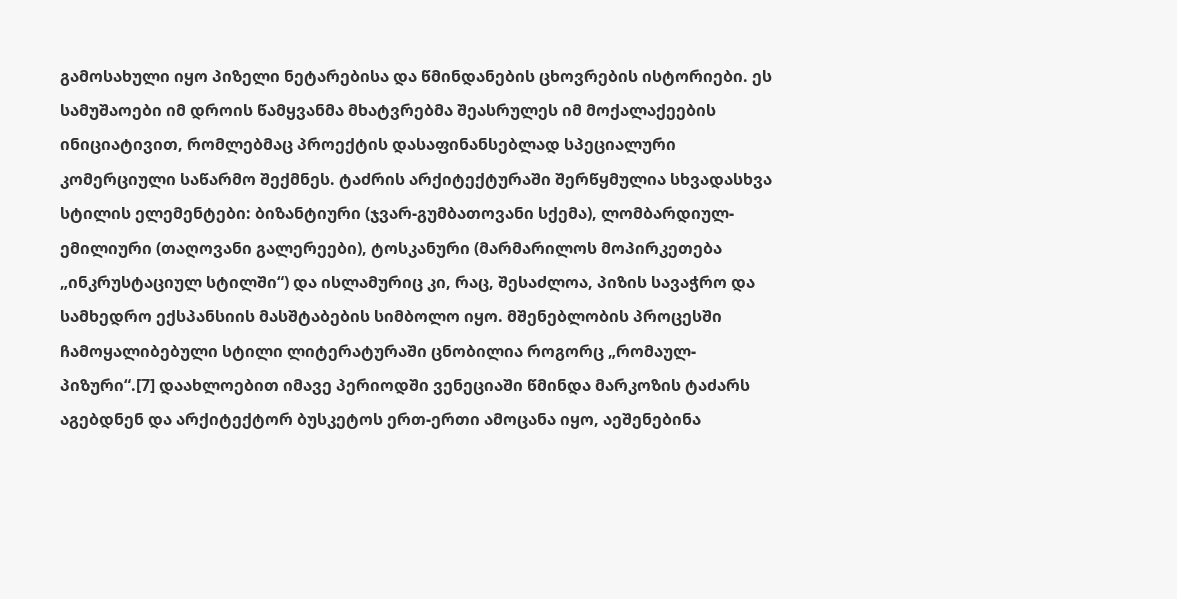გამოსახული იყო პიზელი ნეტარებისა და წმინდანების ცხოვრების ისტორიები. ეს სამუშაოები იმ დროის წამყვანმა მხატვრებმა შეასრულეს იმ მოქალაქეების ინიციატივით, რომლებმაც პროექტის დასაფინანსებლად სპეციალური კომერციული საწარმო შექმნეს. ტაძრის არქიტექტურაში შერწყმულია სხვადასხვა სტილის ელემენტები: ბიზანტიური (ჯვარ-გუმბათოვანი სქემა), ლომბარდიულ-ემილიური (თაღოვანი გალერეები), ტოსკანური (მარმარილოს მოპირკეთება „ინკრუსტაციულ სტილში“) და ისლამურიც კი, რაც, შესაძლოა, პიზის სავაჭრო და სამხედრო ექსპანსიის მასშტაბების სიმბოლო იყო. მშენებლობის პროცესში ჩამოყალიბებული სტილი ლიტერატურაში ცნობილია როგორც „რომაულ-პიზური“.[7] დაახლოებით იმავე პერიოდში ვენეციაში წმინდა მარკოზის ტაძარს აგებდნენ და არქიტექტორ ბუსკეტოს ერთ-ერთი ამოცანა იყო, აეშენებინა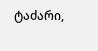ტაძარი,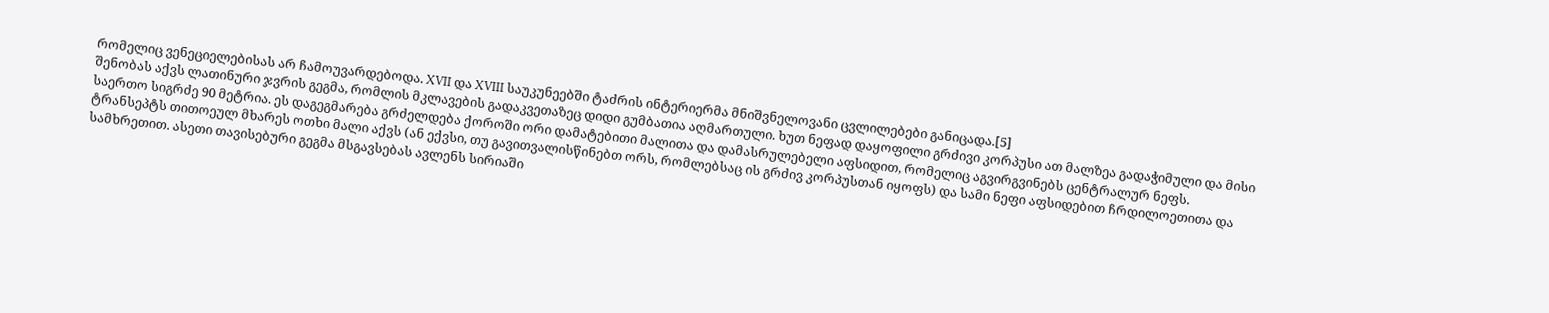რომელიც ვენეციელებისას არ ჩამოუვარდებოდა. XVII და XVIII საუკუნეებში ტაძრის ინტერიერმა მნიშვნელოვანი ცვლილებები განიცადა.[5]
შენობას აქვს ლათინური ჯვრის გეგმა, რომლის მკლავების გადაკვეთაზეც დიდი გუმბათია აღმართული. ხუთ ნეფად დაყოფილი გრძივი კორპუსი ათ მალზეა გადაჭიმული და მისი საერთო სიგრძე 90 მეტრია. ეს დაგეგმარება გრძელდება ქოროში ორი დამატებითი მალითა და დამასრულებელი აფსიდით, რომელიც აგვირგვინებს ცენტრალურ ნეფს. ტრანსეპტს თითოეულ მხარეს ოთხი მალი აქვს (ან ექვსი, თუ გავითვალისწინებთ ორს, რომლებსაც ის გრძივ კორპუსთან იყოფს) და სამი ნეფი აფსიდებით ჩრდილოეთითა და სამხრეთით. ასეთი თავისებური გეგმა მსგავსებას ავლენს სირიაში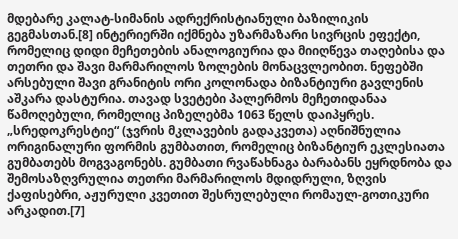მდებარე კალატ-სიმანის ადრექრისტიანული ბაზილიკის გეგმასთან.[8] ინტერიერში იქმნება უზარმაზარი სივრცის ეფექტი, რომელიც დიდი მეჩეთების ანალოგიურია და მიიღწევა თაღებისა და თეთრი და შავი მარმარილოს ზოლების მონაცვლეობით. ნეფებში არსებული შავი გრანიტის ორი კოლონადა ბიზანტიური გავლენის აშკარა დასტურია. თავად სვეტები პალერმოს მეჩეთიდანაა წამოღებული, რომელიც პიზელებმა 1063 წელს დაიპყრეს. „სრედოკრესტიე“ (ჯვრის მკლავების გადაკვეთა) აღნიშნულია ორიგინალური ფორმის გუმბათით, რომელიც ბიზანტიურ ეკლესიათა გუმბათებს მოგვაგონებს. გუმბათი რვაწახნაგა ბარაბანს ეყრდნობა და შემოსაზღვრულია თეთრი მარმარილოს მდიდრული, ზღვის ქაფისებრი, აჟურული კვეთით შესრულებული რომაულ-გოთიკური არკადით.[7]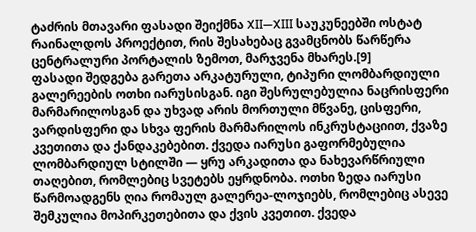ტაძრის მთავარი ფასადი შეიქმნა XII—XIII საუკუნეებში ოსტატ რაინალდოს პროექტით, რის შესახებაც გვამცნობს წარწერა ცენტრალური პორტალის ზემოთ, მარჯვენა მხარეს.[9]
ფასადი შედგება გარეთა არკატურული, ტიპური ლომბარდიული გალერეების ოთხი იარუსისგან. იგი შესრულებულია ნაცრისფერი მარმარილოსგან და უხვად არის მორთული მწვანე, ცისფერი, ვარდისფერი და სხვა ფერის მარმარილოს ინკრუსტაციით, ქვაზე კვეთითა და ქანდაკებებით. ქვედა იარუსი გაფორმებულია ლომბარდიულ სტილში — ყრუ არკადითა და ნახევარწრიული თაღებით, რომლებიც სვეტებს ეყრდნობა. ოთხი ზედა იარუსი წარმოადგენს ღია რომაულ გალერეა-ლოჯიებს, რომლებიც ასევე შემკულია მოპირკეთებითა და ქვის კვეთით. ქვედა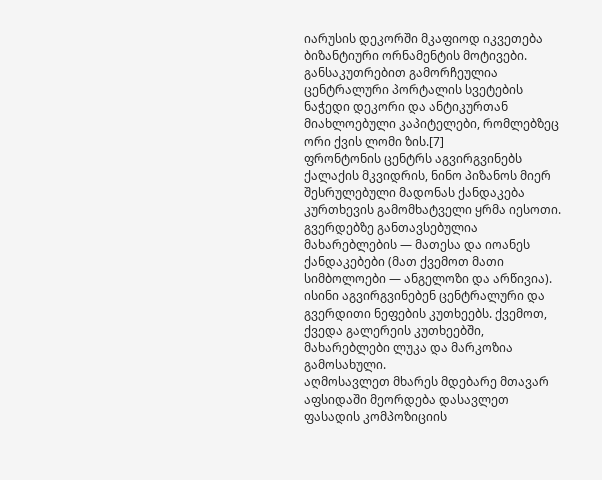იარუსის დეკორში მკაფიოდ იკვეთება ბიზანტიური ორნამენტის მოტივები. განსაკუთრებით გამორჩეულია ცენტრალური პორტალის სვეტების ნაჭედი დეკორი და ანტიკურთან მიახლოებული კაპიტელები, რომლებზეც ორი ქვის ლომი ზის.[7]
ფრონტონის ცენტრს აგვირგვინებს ქალაქის მკვიდრის, ნინო პიზანოს მიერ შესრულებული მადონას ქანდაკება კურთხევის გამომხატველი ყრმა იესოთი. გვერდებზე განთავსებულია მახარებლების — მათესა და იოანეს ქანდაკებები (მათ ქვემოთ მათი სიმბოლოები — ანგელოზი და არწივია). ისინი აგვირგვინებენ ცენტრალური და გვერდითი ნეფების კუთხეებს. ქვემოთ, ქვედა გალერეის კუთხეებში, მახარებლები ლუკა და მარკოზია გამოსახული.
აღმოსავლეთ მხარეს მდებარე მთავარ აფსიდაში მეორდება დასავლეთ ფასადის კომპოზიციის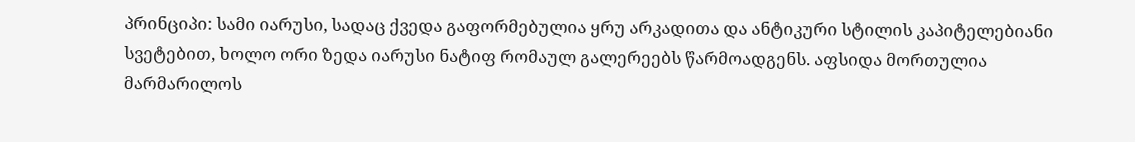პრინციპი: სამი იარუსი, სადაც ქვედა გაფორმებულია ყრუ არკადითა და ანტიკური სტილის კაპიტელებიანი სვეტებით, ხოლო ორი ზედა იარუსი ნატიფ რომაულ გალერეებს წარმოადგენს. აფსიდა მორთულია მარმარილოს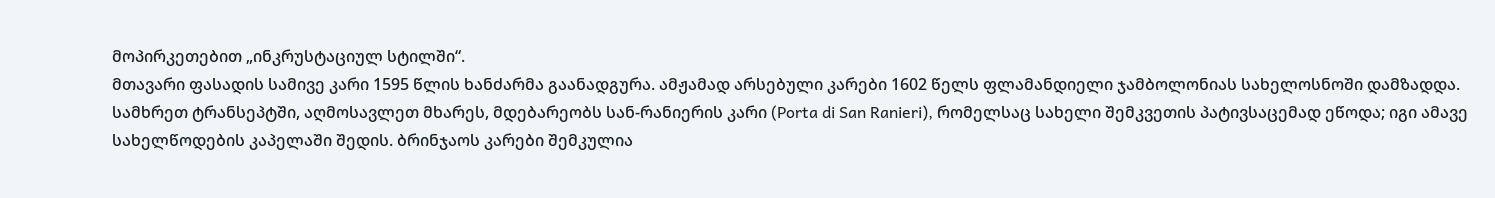მოპირკეთებით „ინკრუსტაციულ სტილში“.
მთავარი ფასადის სამივე კარი 1595 წლის ხანძარმა გაანადგურა. ამჟამად არსებული კარები 1602 წელს ფლამანდიელი ჯამბოლონიას სახელოსნოში დამზადდა.
სამხრეთ ტრანსეპტში, აღმოსავლეთ მხარეს, მდებარეობს სან-რანიერის კარი (Porta di San Ranieri), რომელსაც სახელი შემკვეთის პატივსაცემად ეწოდა; იგი ამავე სახელწოდების კაპელაში შედის. ბრინჯაოს კარები შემკულია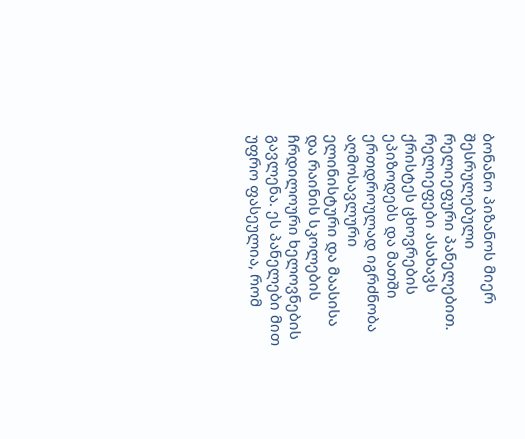ბონანო პიზანოს მიერ შესრულებული რელიეფური პანელებით. რელიეფები ასახავს ქრისტეს ცხოვრების ეპიზოდებს და მათში ერთდროულად იგრძნობა აღმოსავლური ელინისტური და მაასისა და რაინის სკოლების ჩრდილოური ხელოვნების გავლენა. ეს პანელები მით უფრო ფასეულია, რომ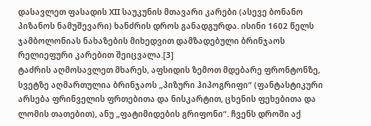დასავლეთ ფასადის XII საუკუნის მთავარი კარები (ასევე ბონანო პიზანოს ნამუშევარი) ხანძრის დროს განადგურდა. ისინი 1602 წელს ჯამბოლონიას ნახაზების მიხედვით დამზადებული ბრინჯაოს რელიეფური კარებით შეიცვალა.[3]
ტაძრის აღმოსავლეთ მხარეს, აფსიდის ზემოთ მდებარე ფრონტონზე, სვეტზე აღმართულია ბრინჯაოს „პიზური ჰიპოგრიფი“ (ფანტასტიკური არსება ფრინველის ფრთებითა და ნისკარტით, ცხენის ფეხებითა და ლომის თათებით), ანუ „ფატიმიდების გრიფონი“. ჩვენს დროში აქ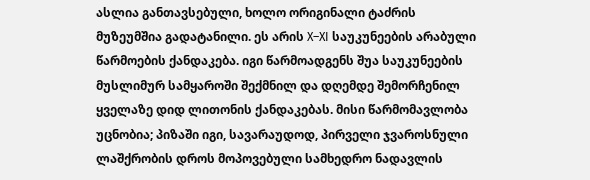ასლია განთავსებული, ხოლო ორიგინალი ტაძრის მუზეუმშია გადატანილი. ეს არის X–XI საუკუნეების არაბული წარმოების ქანდაკება. იგი წარმოადგენს შუა საუკუნეების მუსლიმურ სამყაროში შექმნილ და დღემდე შემორჩენილ ყველაზე დიდ ლითონის ქანდაკებას. მისი წარმომავლობა უცნობია; პიზაში იგი, სავარაუდოდ, პირველი ჯვაროსნული ლაშქრობის დროს მოპოვებული სამხედრო ნადავლის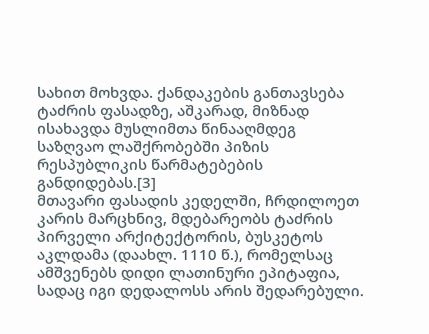სახით მოხვდა. ქანდაკების განთავსება ტაძრის ფასადზე, აშკარად, მიზნად ისახავდა მუსლიმთა წინააღმდეგ საზღვაო ლაშქრობებში პიზის რესპუბლიკის წარმატებების განდიდებას.[3]
მთავარი ფასადის კედელში, ჩრდილოეთ კარის მარცხნივ, მდებარეობს ტაძრის პირველი არქიტექტორის, ბუსკეტოს აკლდამა (დაახლ. 1110 წ.), რომელსაც ამშვენებს დიდი ლათინური ეპიტაფია, სადაც იგი დედალოსს არის შედარებული.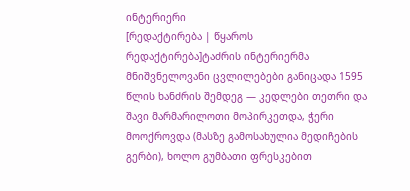ინტერიერი
[რედაქტირება | წყაროს რედაქტირება]ტაძრის ინტერიერმა მნიშვნელოვანი ცვლილებები განიცადა 1595 წლის ხანძრის შემდეგ — კედლები თეთრი და შავი მარმარილოთი მოპირკეთდა, ჭერი მოოქროვდა (მასზე გამოსახულია მედიჩების გერბი), ხოლო გუმბათი ფრესკებით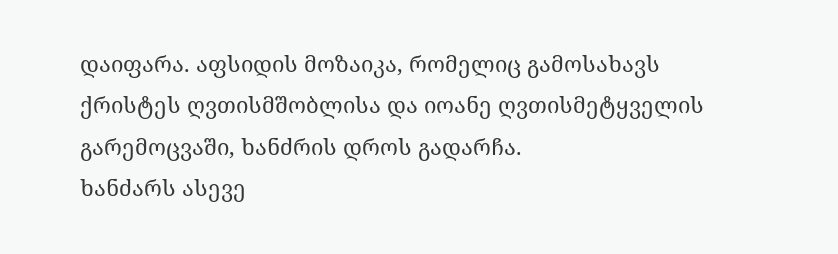დაიფარა. აფსიდის მოზაიკა, რომელიც გამოსახავს ქრისტეს ღვთისმშობლისა და იოანე ღვთისმეტყველის გარემოცვაში, ხანძრის დროს გადარჩა.
ხანძარს ასევე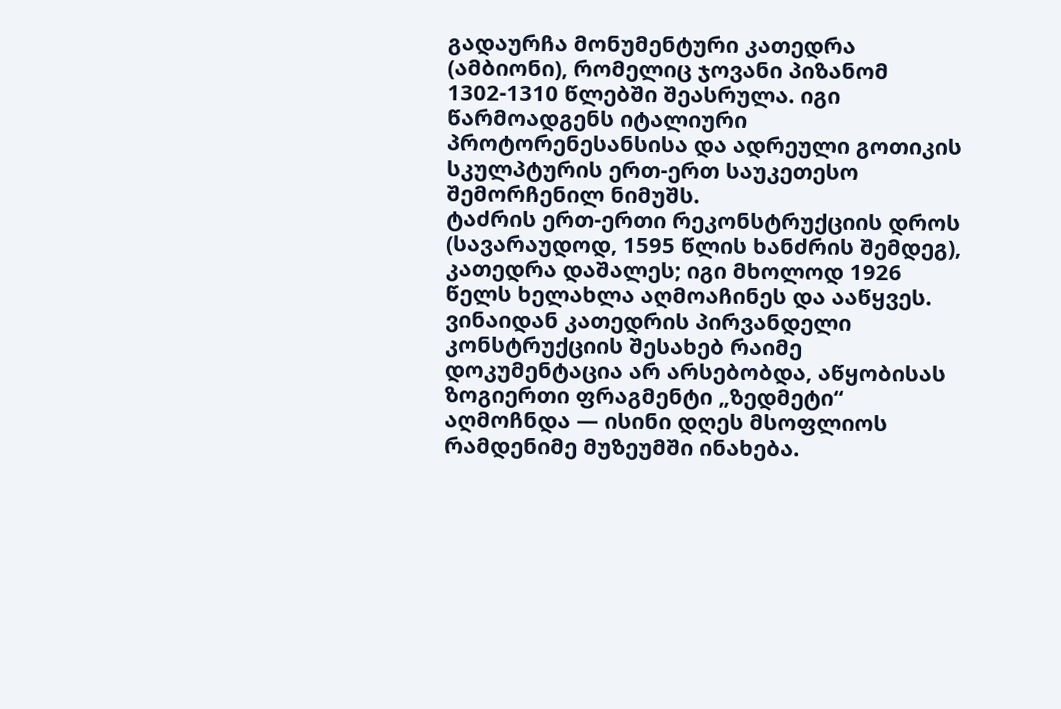გადაურჩა მონუმენტური კათედრა (ამბიონი), რომელიც ჯოვანი პიზანომ 1302-1310 წლებში შეასრულა. იგი წარმოადგენს იტალიური პროტორენესანსისა და ადრეული გოთიკის სკულპტურის ერთ-ერთ საუკეთესო შემორჩენილ ნიმუშს.
ტაძრის ერთ-ერთი რეკონსტრუქციის დროს (სავარაუდოდ, 1595 წლის ხანძრის შემდეგ), კათედრა დაშალეს; იგი მხოლოდ 1926 წელს ხელახლა აღმოაჩინეს და ააწყვეს. ვინაიდან კათედრის პირვანდელი კონსტრუქციის შესახებ რაიმე დოკუმენტაცია არ არსებობდა, აწყობისას ზოგიერთი ფრაგმენტი „ზედმეტი“ აღმოჩნდა — ისინი დღეს მსოფლიოს რამდენიმე მუზეუმში ინახება.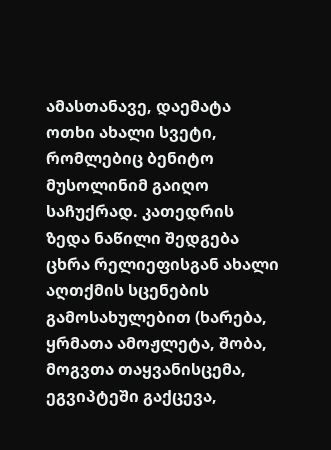ამასთანავე, დაემატა ოთხი ახალი სვეტი, რომლებიც ბენიტო მუსოლინიმ გაიღო საჩუქრად. კათედრის ზედა ნაწილი შედგება ცხრა რელიეფისგან ახალი აღთქმის სცენების გამოსახულებით (ხარება, ყრმათა ამოჟლეტა, შობა, მოგვთა თაყვანისცემა, ეგვიპტეში გაქცევა,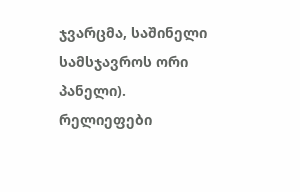ჯვარცმა, საშინელი სამსჯავროს ორი პანელი). რელიეფები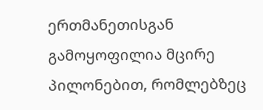ერთმანეთისგან გამოყოფილია მცირე პილონებით, რომლებზეც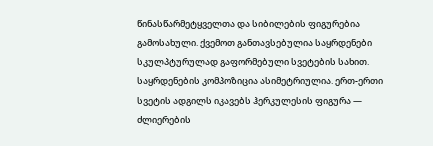წინასწარმეტყველთა და სიბილების ფიგურებია გამოსახული. ქვემოთ განთავსებულია საყრდენები სკულპტურულად გაფორმებული სვეტების სახით. საყრდენების კომპოზიცია ასიმეტრიულია. ერთ-ერთი სვეტის ადგილს იკავებს ჰერკულესის ფიგურა — ძლიერების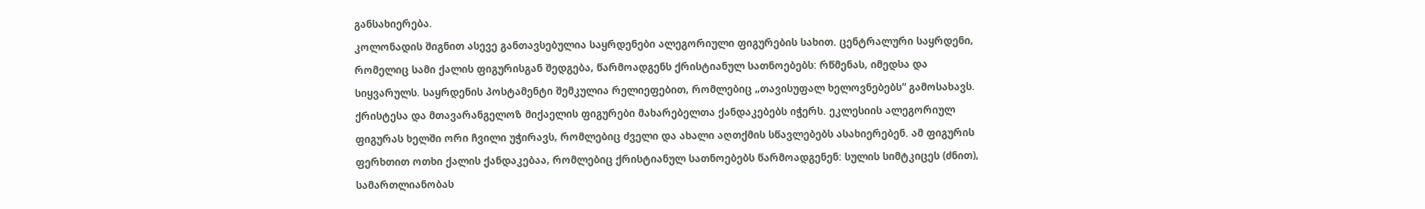განსახიერება.
კოლონადის შიგნით ასევე განთავსებულია საყრდენები ალეგორიული ფიგურების სახით. ცენტრალური საყრდენი, რომელიც სამი ქალის ფიგურისგან შედგება, წარმოადგენს ქრისტიანულ სათნოებებს: რწმენას, იმედსა და სიყვარულს. საყრდენის პოსტამენტი შემკულია რელიეფებით, რომლებიც „თავისუფალ ხელოვნებებს“ გამოსახავს. ქრისტესა და მთავარანგელოზ მიქაელის ფიგურები მახარებელთა ქანდაკებებს იჭერს. ეკლესიის ალეგორიულ ფიგურას ხელში ორი ჩვილი უჭირავს, რომლებიც ძველი და ახალი აღთქმის სწავლებებს ასახიერებენ. ამ ფიგურის ფერხთით ოთხი ქალის ქანდაკებაა, რომლებიც ქრისტიანულ სათნოებებს წარმოადგენენ: სულის სიმტკიცეს (ძნით), სამართლიანობას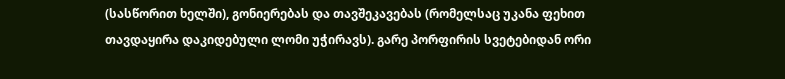(სასწორით ხელში), გონიერებას და თავშეკავებას (რომელსაც უკანა ფეხით თავდაყირა დაკიდებული ლომი უჭირავს). გარე პორფირის სვეტებიდან ორი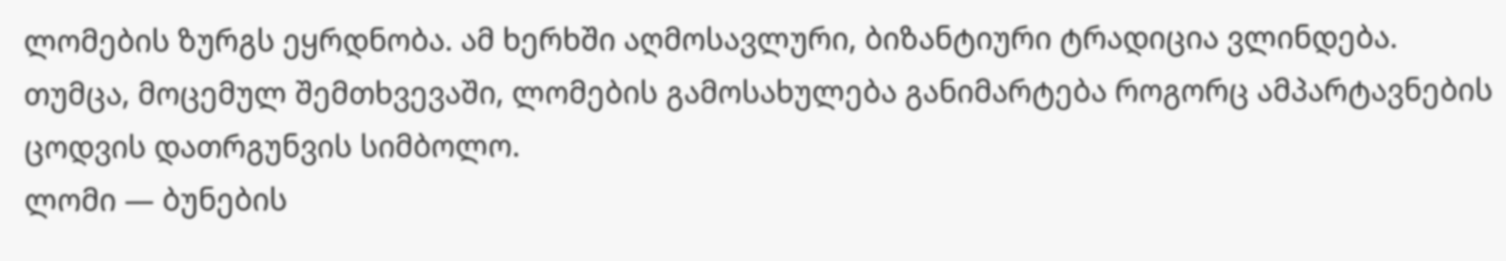ლომების ზურგს ეყრდნობა. ამ ხერხში აღმოსავლური, ბიზანტიური ტრადიცია ვლინდება. თუმცა, მოცემულ შემთხვევაში, ლომების გამოსახულება განიმარტება როგორც ამპარტავნების ცოდვის დათრგუნვის სიმბოლო.
ლომი — ბუნების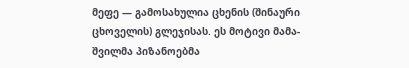მეფე — გამოსახულია ცხენის (შინაური ცხოველის) გლეჯისას. ეს მოტივი მამა-შვილმა პიზანოებმა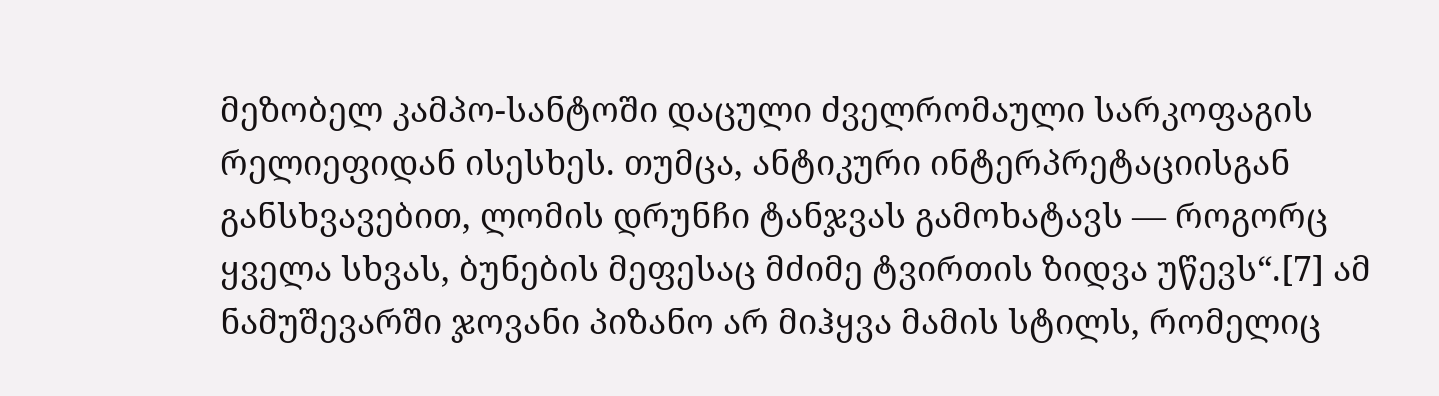მეზობელ კამპო-სანტოში დაცული ძველრომაული სარკოფაგის რელიეფიდან ისესხეს. თუმცა, ანტიკური ინტერპრეტაციისგან განსხვავებით, ლომის დრუნჩი ტანჯვას გამოხატავს — როგორც ყველა სხვას, ბუნების მეფესაც მძიმე ტვირთის ზიდვა უწევს“.[7] ამ ნამუშევარში ჯოვანი პიზანო არ მიჰყვა მამის სტილს, რომელიც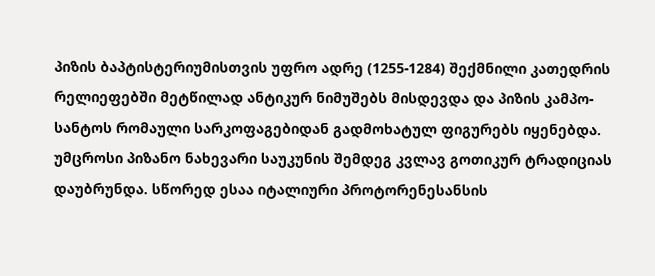პიზის ბაპტისტერიუმისთვის უფრო ადრე (1255-1284) შექმნილი კათედრის რელიეფებში მეტწილად ანტიკურ ნიმუშებს მისდევდა და პიზის კამპო-სანტოს რომაული სარკოფაგებიდან გადმოხატულ ფიგურებს იყენებდა. უმცროსი პიზანო ნახევარი საუკუნის შემდეგ კვლავ გოთიკურ ტრადიციას დაუბრუნდა. სწორედ ესაა იტალიური პროტორენესანსის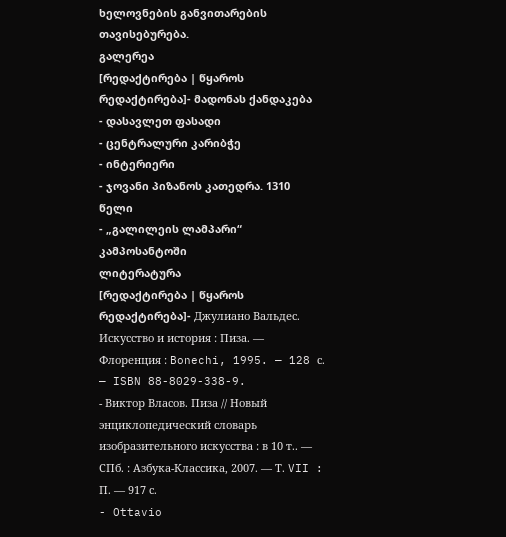ხელოვნების განვითარების თავისებურება.
გალერეა
[რედაქტირება | წყაროს რედაქტირება]- მადონას ქანდაკება
- დასავლეთ ფასადი
- ცენტრალური კარიბჭე
- ინტერიერი
- ჯოვანი პიზანოს კათედრა. 1310 წელი
- „გალილეის ლამპარი“ კამპოსანტოში
ლიტერატურა
[რედაქტირება | წყაროს რედაქტირება]- Джулиано Вальдес. Искусство и история : Пиза. — Флоренция : Bonechi, 1995. — 128 с. — ISBN 88-8029-338-9.
- Виктор Власов. Пиза // Новый энциклопедический словарь изобразительного искусства : в 10 т.. — СПб. : Азбука-Классика, 2007. — Т. VII : П. — 917 с.
- Ottavio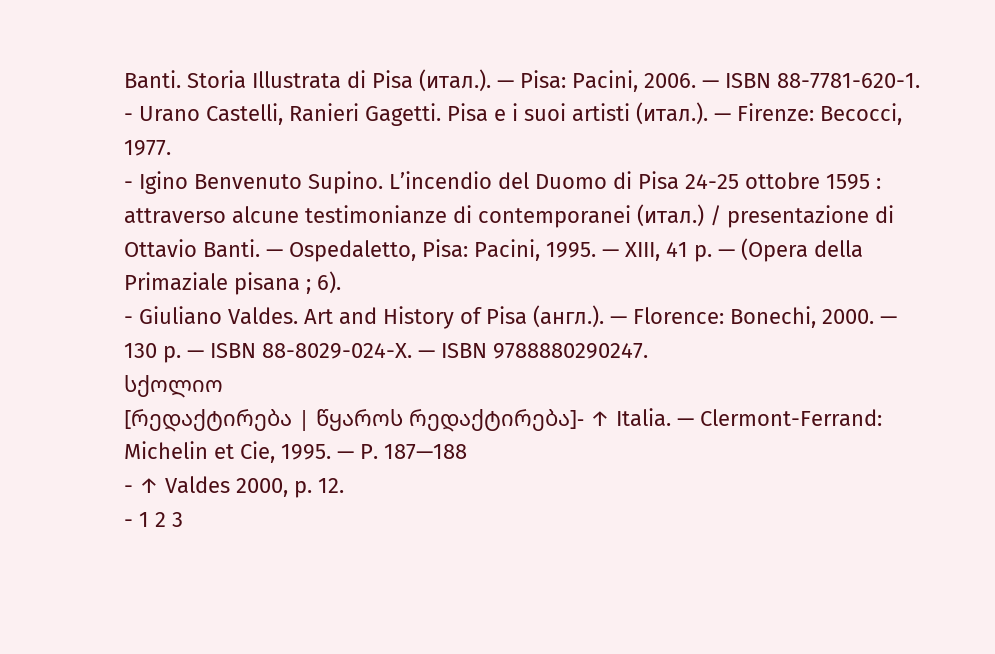Banti. Storia Illustrata di Pisa (итал.). — Pisa: Pacini, 2006. — ISBN 88-7781-620-1.
- Urano Castelli, Ranieri Gagetti. Pisa e i suoi artisti (итал.). — Firenze: Becocci, 1977.
- Igino Benvenuto Supino. L’incendio del Duomo di Pisa 24-25 ottobre 1595 : attraverso alcune testimonianze di contemporanei (итал.) / presentazione di Ottavio Banti. — Ospedaletto, Pisa: Pacini, 1995. — XIII, 41 p. — (Opera della Primaziale pisana ; 6).
- Giuliano Valdes. Art and History of Pisa (англ.). — Florence: Bonechi, 2000. — 130 p. — ISBN 88-8029-024-X. — ISBN 9788880290247.
სქოლიო
[რედაქტირება | წყაროს რედაქტირება]- ↑ Italia. — Clermont-Ferrand: Michelin et Cie, 1995. — Р. 187—188
- ↑ Valdes 2000, p. 12.
- 1 2 3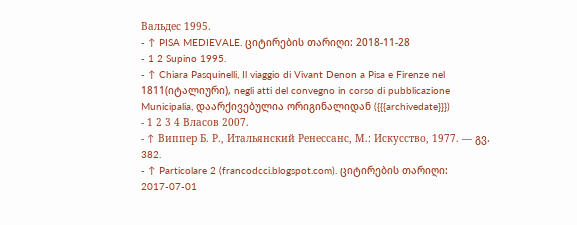Вальдес 1995.
- ↑ PISA MEDIEVALE. ციტირების თარიღი: 2018-11-28
- 1 2 Supino 1995.
- ↑ Chiara Pasquinelli, Il viaggio di Vivant Denon a Pisa e Firenze nel 1811(იტალიური), negli atti del convegno in corso di pubblicazione Municipalia, დაარქივებულია ორიგინალიდან ({{{archivedate}}})
- 1 2 3 4 Власов 2007.
- ↑ Виппер Б. Р., Итальянский Ренессанс, М.: Искусство, 1977. — გვ. 382.
- ↑ Particolare 2 (francodcci.blogspot.com). ციტირების თარიღი: 2017-07-01